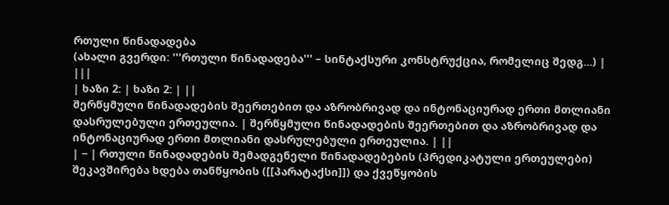რთული წინადადება
(ახალი გვერდი: '''რთული წინადადება''' – სინტაქსური კონსტრუქცია, რომელიც შედგ...) |
|||
| ხაზი 2: | ხაზი 2: | ||
შერწყმული წინადადების შეერთებით და აზრობრივად და ინტონაციურად ერთი მთლიანი დასრულებული ერთეულია. | შერწყმული წინადადების შეერთებით და აზრობრივად და ინტონაციურად ერთი მთლიანი დასრულებული ერთეულია. | ||
| − | რთული წინადადების შემადგენელი წინადადებების (პრედიკატული ერთეულები) შეკავშირება ხდება თანწყობის ([[პარატაქსი]]) და ქვეწყობის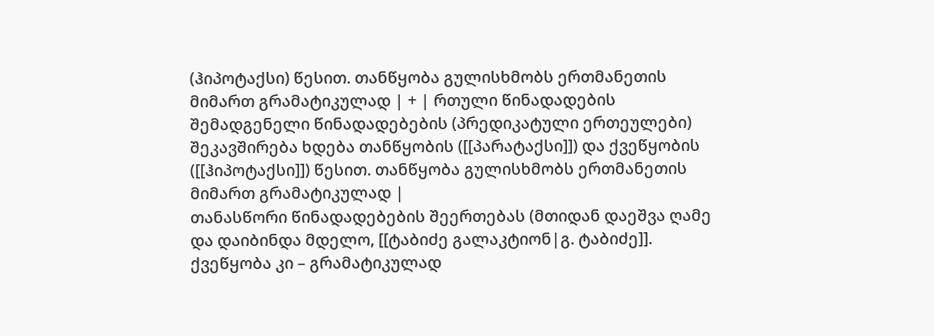(ჰიპოტაქსი) წესით. თანწყობა გულისხმობს ერთმანეთის მიმართ გრამატიკულად | + | რთული წინადადების შემადგენელი წინადადებების (პრედიკატული ერთეულები) შეკავშირება ხდება თანწყობის ([[პარატაქსი]]) და ქვეწყობის ([[ჰიპოტაქსი]]) წესით. თანწყობა გულისხმობს ერთმანეთის მიმართ გრამატიკულად |
თანასწორი წინადადებების შეერთებას (მთიდან დაეშვა ღამე და დაიბინდა მდელო, [[ტაბიძე გალაკტიონ|გ. ტაბიძე]]. ქვეწყობა კი – გრამატიკულად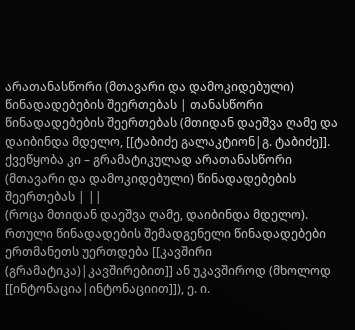არათანასწორი (მთავარი და დამოკიდებული) წინადადებების შეერთებას | თანასწორი წინადადებების შეერთებას (მთიდან დაეშვა ღამე და დაიბინდა მდელო, [[ტაბიძე გალაკტიონ|გ. ტაბიძე]]. ქვეწყობა კი – გრამატიკულად არათანასწორი (მთავარი და დამოკიდებული) წინადადებების შეერთებას | ||
(როცა მთიდან დაეშვა ღამე, დაიბინდა მდელო). რთული წინადადების შემადგენელი წინადადებები ერთმანეთს უერთდება [[კავშირი (გრამატიკა)|კავშირებით]] ან უკავშიროდ (მხოლოდ [[ინტონაცია|ინტონაციით]]), ე. ი.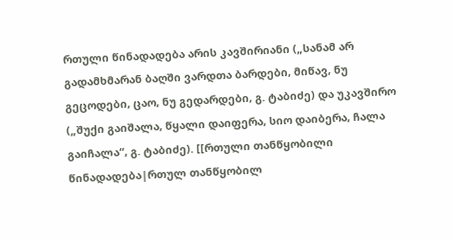რთული წინადადება არის კავშირიანი („სანამ არ გადამხმარან ბაღში ვარდთა ბარდები, მიწავ, ნუ გეცოდები, ცაო, ნუ გედარდები, გ. ტაბიძე) და უკავშირო („შუქი გაიშალა, წყალი დაიფერა, სიო დაიბერა, ჩალა გაიჩალა“, გ. ტაბიძე). [[რთული თანწყობილი წინადადება|რთულ თანწყობილ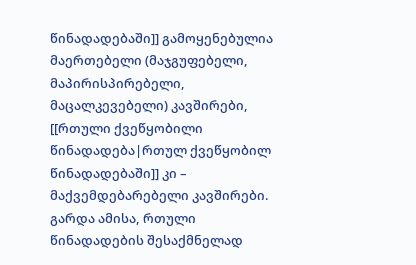წინადადებაში]] გამოყენებულია მაერთებელი (მაჯგუფებელი, მაპირისპირებელი, მაცალკევებელი) კავშირები, [[რთული ქვეწყობილი წინადადება|რთულ ქვეწყობილ წინადადებაში]] კი – მაქვემდებარებელი კავშირები. გარდა ამისა, რთული წინადადების შესაქმნელად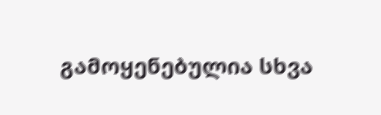გამოყენებულია სხვა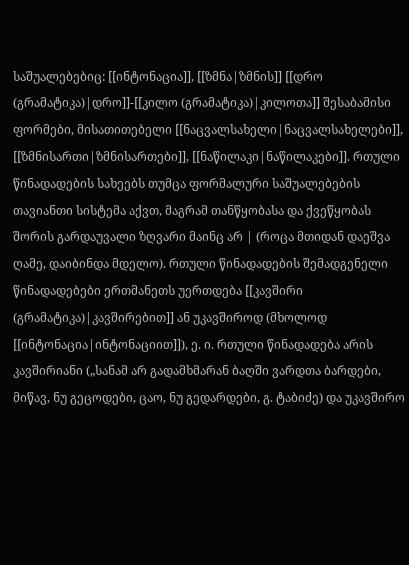საშუალებებიც: [[ინტონაცია]], [[ზმნა|ზმნის]] [[დრო (გრამატიკა)|დრო]]-[[კილო (გრამატიკა)|კილოთა]] შესაბამისი ფორმები, მისათითებელი [[ნაცვალსახელი|ნაცვალსახელები]], [[ზმნისართი|ზმნისართები]], [[ნაწილაკი|ნაწილაკები]]. რთული წინადადების სახეებს თუმცა ფორმალური საშუალებების თავიანთი სისტემა აქვთ, მაგრამ თანწყობასა და ქვეწყობას შორის გარდაუვალი ზღვარი მაინც არ | (როცა მთიდან დაეშვა ღამე, დაიბინდა მდელო). რთული წინადადების შემადგენელი წინადადებები ერთმანეთს უერთდება [[კავშირი (გრამატიკა)|კავშირებით]] ან უკავშიროდ (მხოლოდ [[ინტონაცია|ინტონაციით]]), ე. ი. რთული წინადადება არის კავშირიანი („სანამ არ გადამხმარან ბაღში ვარდთა ბარდები, მიწავ, ნუ გეცოდები, ცაო, ნუ გედარდები, გ. ტაბიძე) და უკავშირო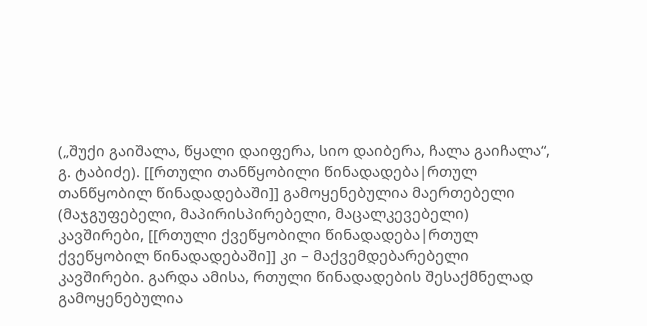(„შუქი გაიშალა, წყალი დაიფერა, სიო დაიბერა, ჩალა გაიჩალა“, გ. ტაბიძე). [[რთული თანწყობილი წინადადება|რთულ თანწყობილ წინადადებაში]] გამოყენებულია მაერთებელი (მაჯგუფებელი, მაპირისპირებელი, მაცალკევებელი) კავშირები, [[რთული ქვეწყობილი წინადადება|რთულ ქვეწყობილ წინადადებაში]] კი – მაქვემდებარებელი კავშირები. გარდა ამისა, რთული წინადადების შესაქმნელად გამოყენებულია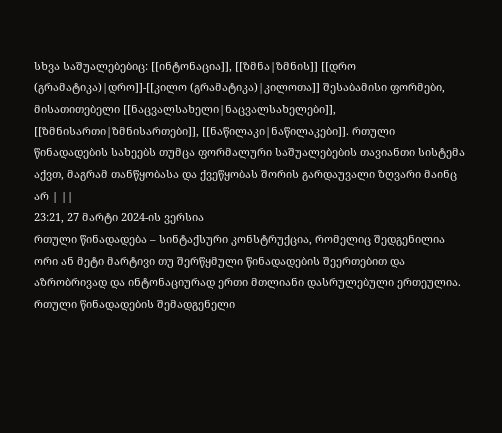სხვა საშუალებებიც: [[ინტონაცია]], [[ზმნა|ზმნის]] [[დრო (გრამატიკა)|დრო]]-[[კილო (გრამატიკა)|კილოთა]] შესაბამისი ფორმები, მისათითებელი [[ნაცვალსახელი|ნაცვალსახელები]], [[ზმნისართი|ზმნისართები]], [[ნაწილაკი|ნაწილაკები]]. რთული წინადადების სახეებს თუმცა ფორმალური საშუალებების თავიანთი სისტემა აქვთ, მაგრამ თანწყობასა და ქვეწყობას შორის გარდაუვალი ზღვარი მაინც არ | ||
23:21, 27 მარტი 2024-ის ვერსია
რთული წინადადება – სინტაქსური კონსტრუქცია, რომელიც შედგენილია ორი ან მეტი მარტივი თუ შერწყმული წინადადების შეერთებით და აზრობრივად და ინტონაციურად ერთი მთლიანი დასრულებული ერთეულია.
რთული წინადადების შემადგენელი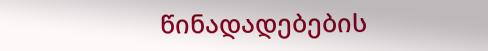წინადადებების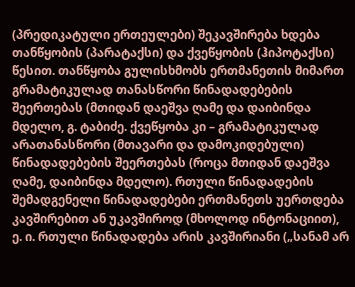(პრედიკატული ერთეულები) შეკავშირება ხდება თანწყობის (პარატაქსი) და ქვეწყობის (ჰიპოტაქსი) წესით. თანწყობა გულისხმობს ერთმანეთის მიმართ გრამატიკულად თანასწორი წინადადებების შეერთებას (მთიდან დაეშვა ღამე და დაიბინდა მდელო, გ. ტაბიძე. ქვეწყობა კი – გრამატიკულად არათანასწორი (მთავარი და დამოკიდებული) წინადადებების შეერთებას (როცა მთიდან დაეშვა ღამე, დაიბინდა მდელო). რთული წინადადების შემადგენელი წინადადებები ერთმანეთს უერთდება კავშირებით ან უკავშიროდ (მხოლოდ ინტონაციით), ე. ი. რთული წინადადება არის კავშირიანი („სანამ არ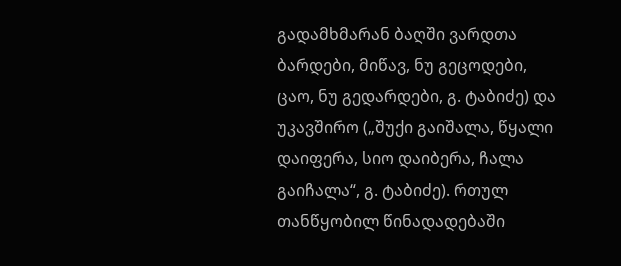გადამხმარან ბაღში ვარდთა ბარდები, მიწავ, ნუ გეცოდები, ცაო, ნუ გედარდები, გ. ტაბიძე) და უკავშირო („შუქი გაიშალა, წყალი დაიფერა, სიო დაიბერა, ჩალა გაიჩალა“, გ. ტაბიძე). რთულ თანწყობილ წინადადებაში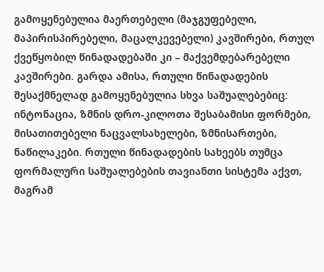გამოყენებულია მაერთებელი (მაჯგუფებელი, მაპირისპირებელი, მაცალკევებელი) კავშირები, რთულ ქვეწყობილ წინადადებაში კი – მაქვემდებარებელი კავშირები. გარდა ამისა, რთული წინადადების შესაქმნელად გამოყენებულია სხვა საშუალებებიც: ინტონაცია, ზმნის დრო-კილოთა შესაბამისი ფორმები, მისათითებელი ნაცვალსახელები, ზმნისართები, ნაწილაკები. რთული წინადადების სახეებს თუმცა ფორმალური საშუალებების თავიანთი სისტემა აქვთ, მაგრამ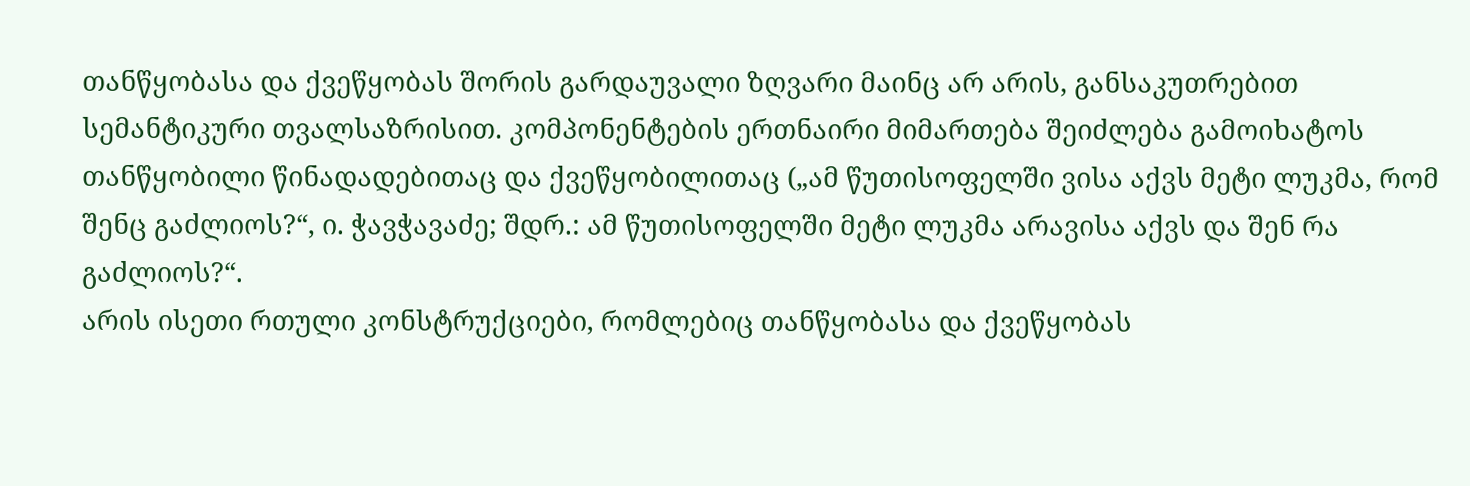თანწყობასა და ქვეწყობას შორის გარდაუვალი ზღვარი მაინც არ არის, განსაკუთრებით სემანტიკური თვალსაზრისით. კომპონენტების ერთნაირი მიმართება შეიძლება გამოიხატოს თანწყობილი წინადადებითაც და ქვეწყობილითაც („ამ წუთისოფელში ვისა აქვს მეტი ლუკმა, რომ შენც გაძლიოს?“, ი. ჭავჭავაძე; შდრ.: ამ წუთისოფელში მეტი ლუკმა არავისა აქვს და შენ რა გაძლიოს?“.
არის ისეთი რთული კონსტრუქციები, რომლებიც თანწყობასა და ქვეწყობას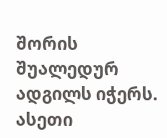შორის შუალედურ ადგილს იჭერს. ასეთი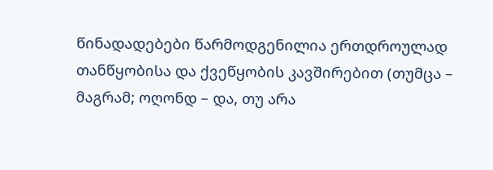წინადადებები წარმოდგენილია ერთდროულად თანწყობისა და ქვეწყობის კავშირებით (თუმცა – მაგრამ; ოღონდ – და, თუ არა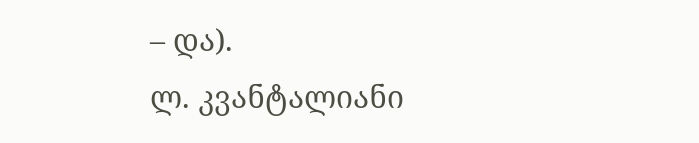– და).
ლ. კვანტალიანი